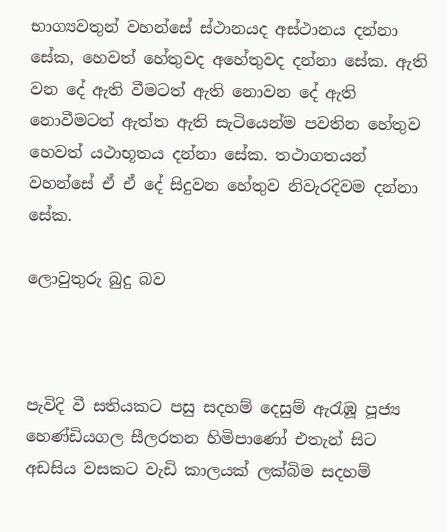භාග්‍යවතුන් වහන්සේ ස්ථානයද අස්ථානය දන්නා සේක, හෙවත් හේතුවද අහේතුවද දන්නා සේක. ඇති වන දේ ඇති වීමටත් ඇති නොවන දේ ඇති නොවීමටත් ඇත්ත ඇති සැටියෙන්ම පවතින හේතුව හෙවත් යථාභූතය දන්නා සේක. තථාගතයන් වහන්සේ ඒ ඒ දේ සිදුවන හේතුව නිවැරදිවම දන්නා සේක.

ලොවුතුරු බුදු බව



පැවිදි වී සතියකට පසු සදහම් දෙසුම් ඇරැඹූ පූජ්‍ය හෙණ්ඩියගල සීලරතන හිමිපාණෝ එතැන් සිට අඩසිය වසකට වැඩි කාලයක් ලක්බිම සදහම්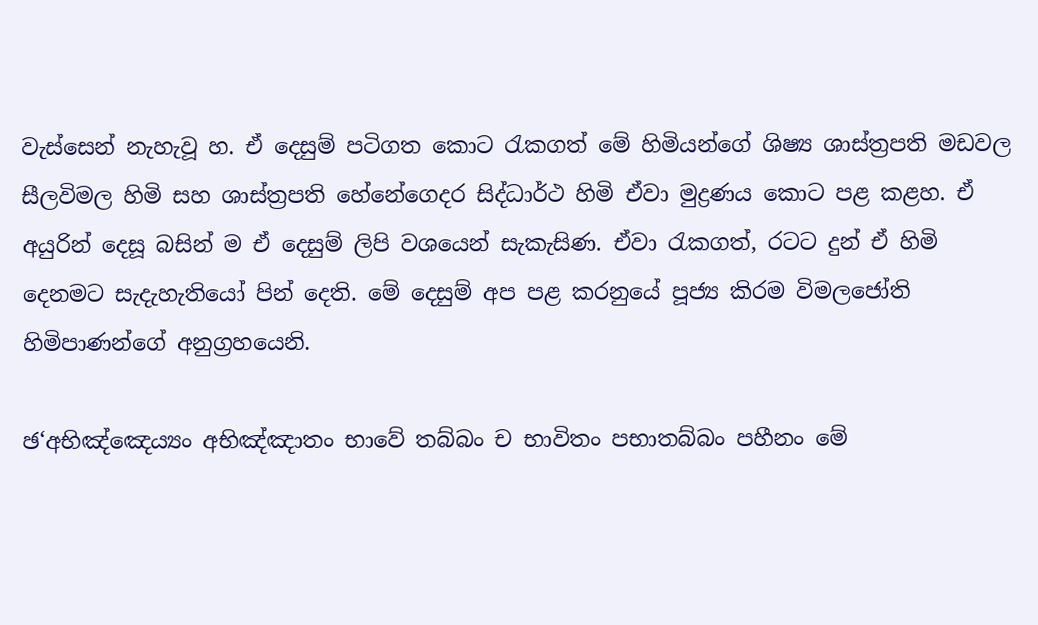වැස්සෙන් නැහැවූ හ. ඒ දෙසුම් පටිගත කොට රැකගත් මේ හිමියන්ගේ ශිෂ්‍ය ශාස්ත්‍රපති මඩවල සීලවිමල හිමි සහ ශාස්ත්‍රපති හේනේගෙදර සිද්ධාර්ථ හිමි ඒවා මුද්‍රණය කොට පළ කළහ. ඒ අයුරින් දෙසූ බසින් ම ඒ දෙසුම් ලිපි වශයෙන් සැකැසිණ. ඒවා රැකගත්, රටට දුන් ඒ හිමි දෙනමට සැදැහැතියෝ පින් දෙති. මේ දෙසුම් අප පළ කරනුයේ පූජ්‍ය කිරම විමලජෝති හිමිපාණන්ගේ අනුග්‍රහයෙනි.

ඡ‘අභිඤ්ඤෙය්‍යං අභිඤ්ඤාතං භාවේ තබ්බං ච භාවිතං පභාතබ්බං පහීනං මේ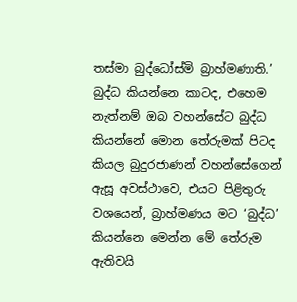තස්මා බුද්ධෝස්මි බ්‍රාහ්මණාති.’
බුද්ධ කියන්නෙ කාටද, එහෙම නැත්නම් ඔබ වහන්සේට බුද්ධ කියන්නේ මොන තේරුමක් පිටද කියල බුදුරජාණන් වහන්සේගෙන් ඇසූ අවස්ථාවෙ, එයට පිළිතුරු වශයෙන්, බ්‍රාහ්මණය මට ‘බුද්ධ’ කියන්නෙ මෙන්න මේ තේරුම ඇතිවයි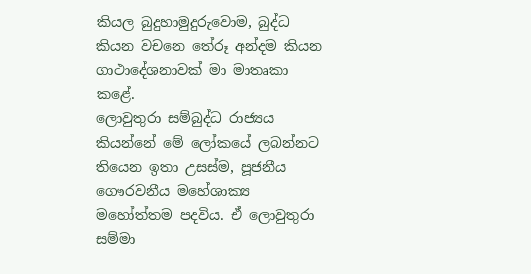කියල බුදුහාමුදුරුවොම, බුද්ධ කියන වචනෙ තේරූ අන්දම කියන ගාථාදේශනාවක් මා මාතෘකා කළේ.
ලොවුතුරා සම්බුද්ධ රාජ්‍යය කියන්නේ මේ ලෝකයේ ලබන්නට තියෙන ඉතා උසස්ම, පූජනීය ගෞරවනීය මහේශාක්‍ය මහෝත්තම පදවිය. ඒ ලොවුතුරා සම්මා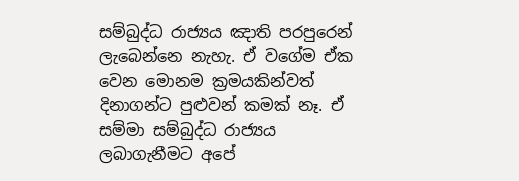සම්බුද්ධ රාජ්‍යය ඤාති පරපුරෙන් ලැබෙන්නෙ නැහැ. ඒ වගේම ඒක වෙන මොනම ක්‍රමයකින්වත් දිනාගන්ට පුළුවන් කමක් නෑ. ඒ සම්මා සම්බුද්ධ රාජ්‍යය ලබාගැනීමට අපේ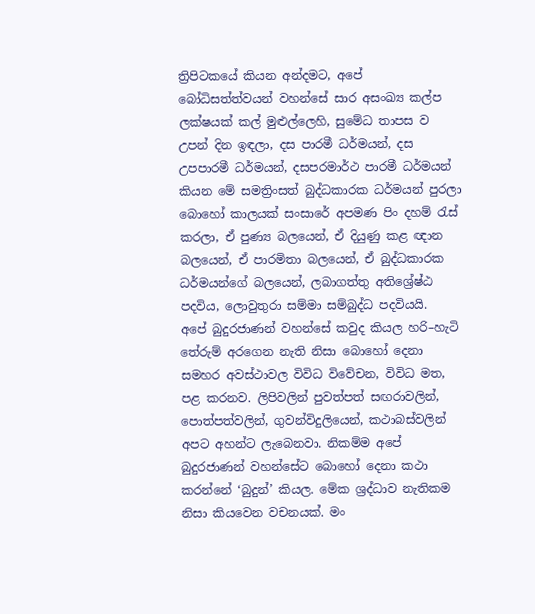ත්‍රිපිටකයේ කියන අන්දමට, අපේ බෝධිසත්ත්වයන් වහන්සේ සාර අසංඛ්‍ය කල්ප ලක්ෂයක් කල් මුළුල්ලෙහි, සුමේධ තාපස ව උපන් දින ඉඳලා, දස පාරමී ධර්මයන්, දස උපපාරමී ධර්මයන්, දසපරමාර්ථ පාරමී ධර්මයන් කියන මේ සමත්‍රිංසත් බුද්ධකාරක ධර්මයන් පුරලා බොහෝ කාලයක් සංසාරේ අපමණ පිං දහම් රැස් කරලා, ඒ පුණ්‍ය බලයෙන්, ඒ දියුණු කළ ඥාන බලයෙන්, ඒ පාරමිතා බලයෙන්, ඒ බුද්ධකාරක ධර්මයන්ගේ බලයෙන්, ලබාගත්තු අතිශ්‍රේෂ්ඨ පදවිය, ලොවුතුරා සම්මා සම්බුද්ධ පදවියයි.
අපේ බුදුරජාණන් වහන්සේ කවුද කියල හරි–හැටි තේරුම් අරගෙන නැති නිසා බොහෝ දෙනා සමහර අවස්ථාවල විවිධ විවේචන, විවිධ මත, පළ කරනව. ලිපිවලින් පුවත්පත් සඟරාවලින්, පොත්පත්වලින්, ගුවන්විදුලියෙන්, කථාබස්වලින් අපට අහන්ට ලැබෙනවා. නිකම්ම අපේ බුදුරජාණන් වහන්සේට බොහෝ දෙනා කථා කරන්නේ ‘බුදුන්’ කියල. මේක ශ්‍රද්ධාව නැතිකම නිසා කියවෙන වචනයක්. මං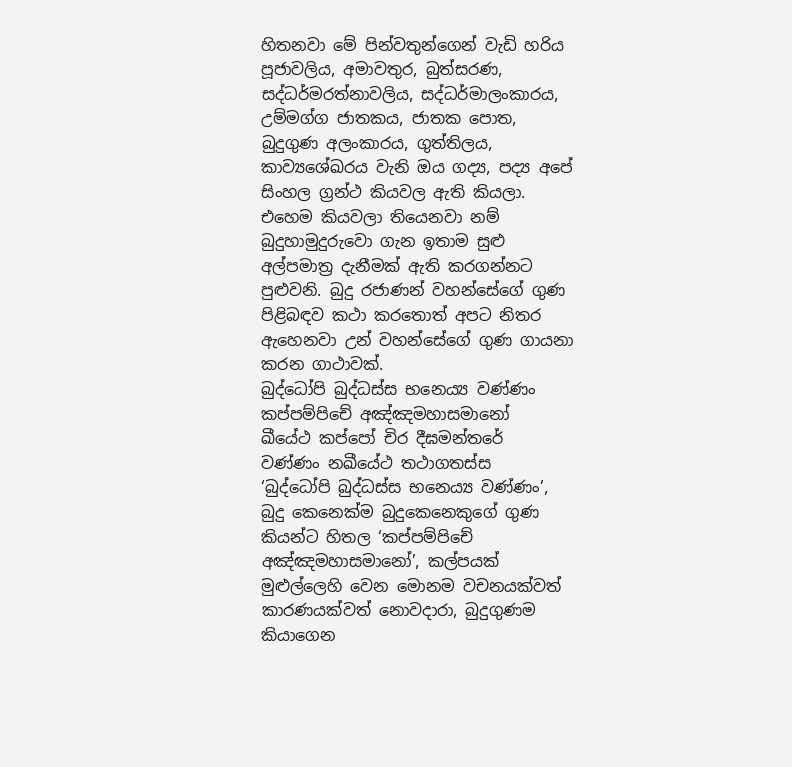හිතනවා මේ පින්වතුන්ගෙන් වැඩි හරිය පූජාවලිය, අමාවතුර, බුත්සරණ, සද්ධර්මරත්නාවලිය, සද්ධර්මාලංකාරය, උම්මග්ග ජාතකය, ජාතක පොත, බුදුගුණ අලංකාරය, ගුත්තිලය, කාව්‍යශේඛරය වැනි ඔය ගද්‍ය, පද්‍ය අපේ සිංහල ග්‍රන්ථ කියවල ඇති කියලා. එහෙම කියවලා තියෙනවා නම් බුදුහාමුදුරුවො ගැන ඉතාම සුළු අල්පමාත්‍ර දැනීමක් ඇති කරගන්නට පුළුවනි. බුදු රජාණන් වහන්සේගේ ගුණ පිළිබඳව කථා කරතොත් අපට නිතර ඇහෙනවා උන් වහන්සේගේ ගුණ ගායනා කරන ගාථාවක්.
බුද්ධෝපි බුද්ධස්ස භනෙය්‍ය වණ්ණං
කප්පම්පිචේ අඤ්ඤමහාසමානෝ
ඛීයේථ කප්පෝ චිර දීඝමන්තරේ
වණ්ණං නඛීයේථ තථාගතස්ස
‘බුද්ධෝපි බුද්ධස්ස භනෙය්‍ය වණ්ණං’, බුදු කෙනෙක්ම බුදුකෙනෙකුගේ ගුණ කියන්ට හිතල ‘කප්පම්පිචේ අඤ්ඤමහාසමානෝ’, කල්පයක් මුළුල්ලෙහි වෙන මොනම වචනයක්වත් කාරණයක්වත් නොවදාරා, බුදුගුණම කියාගෙන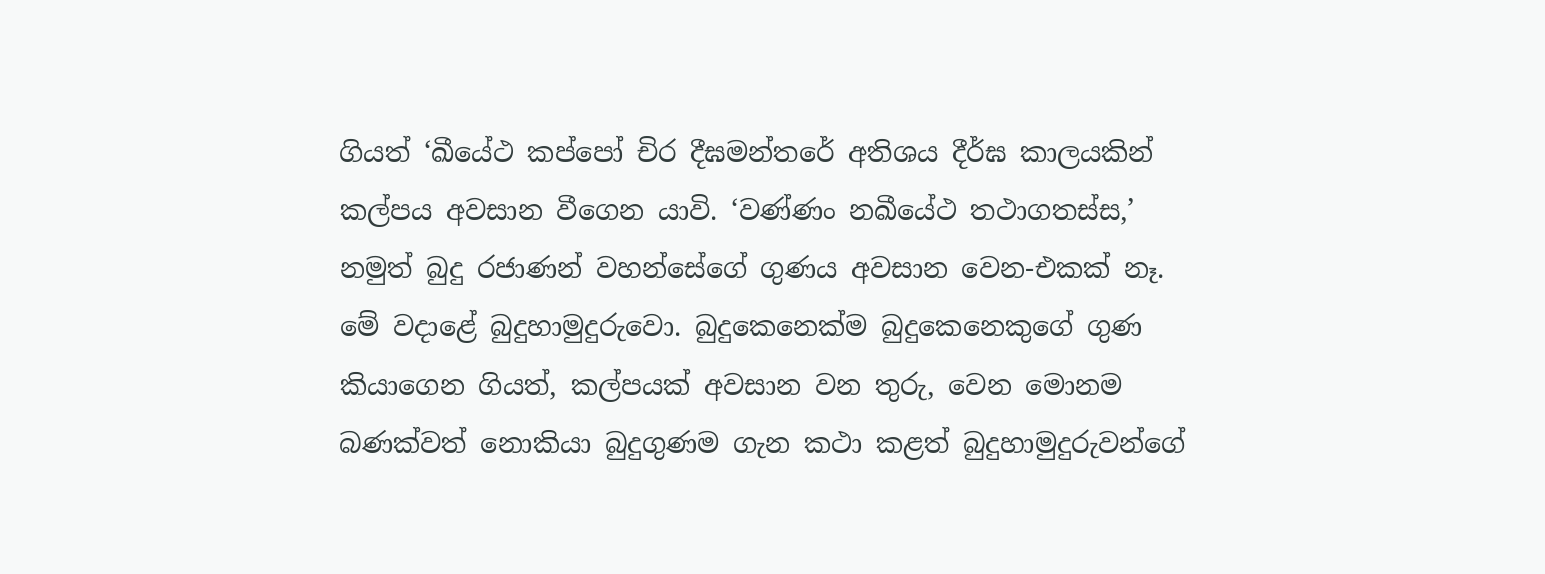ගියත් ‘ඛීයේථ කප්පෝ චිර දීඝමන්තරේ අතිශය දීර්ඝ කාලයකින් කල්පය අවසාන වීගෙන යාවි. ‘වණ්ණං නඛීයේථ තථාගතස්ස,’ නමුත් බුදු රජාණන් වහන්සේගේ ගුණය අවසාන වෙන-එකක් නෑ.
මේ වදාළේ බුදුහාමුදුරුවො. බුදුකෙනෙක්ම බුදුකෙනෙකුගේ ගුණ කියාගෙන ගියත්, කල්පයක් අවසාන වන තුරු, වෙන මොනම බණක්වත් නොකියා බුදුගුණම ගැන කථා කළත් බුදුහාමුදුරුවන්ගේ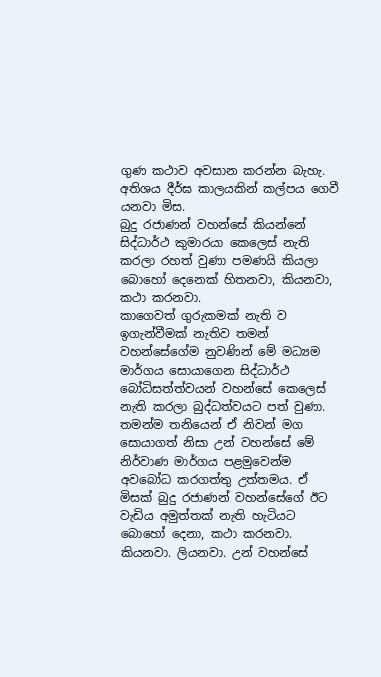ගුණ කථාව අවසාන කරන්න බැහැ. අතිශය දීර්ඝ කාලයකින් කල්පය ගෙවී යනවා මිස.
බුදු රජාණන් වහන්සේ කියන්නේ සිද්ධාර්ථ කුමාරයා කෙලෙස් නැති කරලා රහත් වුණා පමණයි කියලා බොහෝ දෙනෙක් හිතනවා, කියනවා, කථා කරනවා.
කාගෙවත් ගුරුකමක් නැති ව ඉගැන්වීමක් නැතිව තමන් වහන්සේගේම නුවණින් මේ මධ්‍යම මාර්ගය සොයාගෙන සිද්ධාර්ථ බෝධිසත්ත්වයන් වහන්සේ කෙලෙස් නැති කරලා බුද්ධත්වයට පත් වුණා. තමන්ම තනියෙන් ඒ නිවන් මග සොයාගත් නිසා උන් වහන්සේ මේ නිර්වාණ මාර්ගය පළමුවෙන්ම අවබෝධ කරගත්තු උත්තමය. ඒ මිසක් බුදු රජාණන් වහන්සේගේ ඊට වැඩිය අමුත්තක් නැති හැටියට බොහෝ දෙනා, කථා කරනවා. කියනවා. ලියනවා. උන් වහන්සේ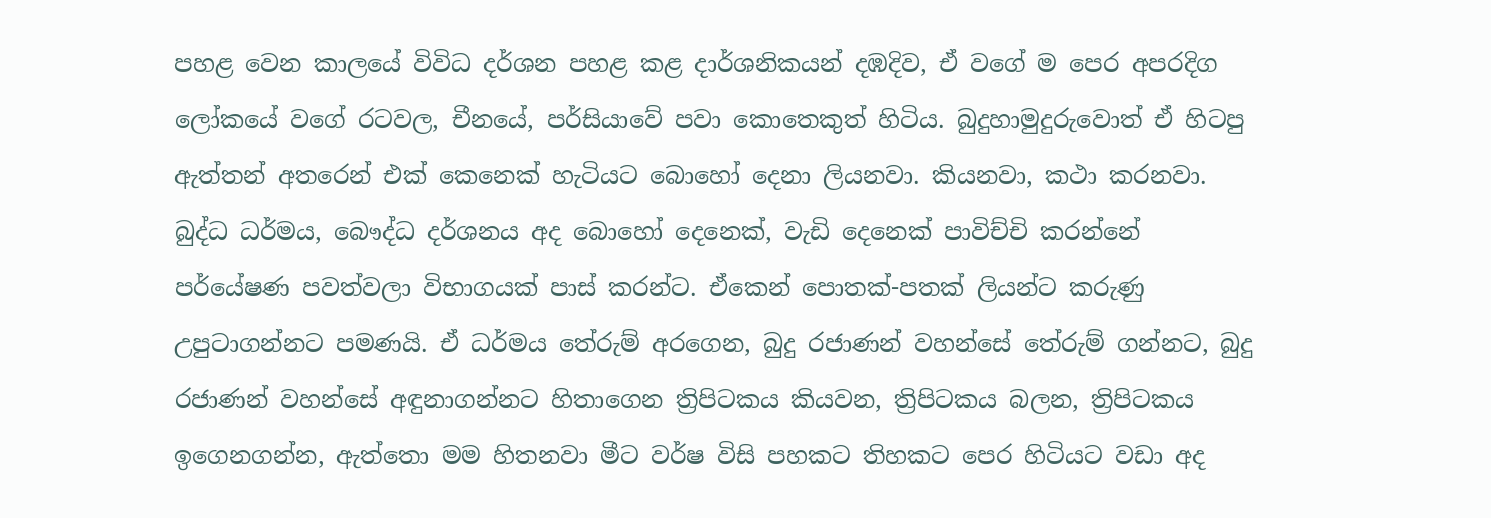පහළ වෙන කාලයේ විවිධ දර්ශන පහළ කළ දාර්ශනිකයන් දඹදිව, ඒ වගේ ම පෙර අපරදිග ලෝකයේ වගේ රටවල, චීනයේ, පර්සියාවේ පවා කොතෙකුත් හිටිය. බුදුහාමුදුරුවොත් ඒ හිටපු ඇත්තන් අතරෙන් එක් කෙනෙක් හැටියට බොහෝ දෙනා ලියනවා. කියනවා, කථා කරනවා.
බුද්ධ ධර්මය, බෞද්ධ දර්ශනය අද බොහෝ දෙනෙක්, වැඩි දෙනෙක් පාවිච්චි කරන්නේ පර්යේෂණ පවත්වලා විභාගයක් පාස් කරන්ට. ඒකෙන් පොතක්-පතක් ලියන්ට කරුණු උපුටාගන්නට පමණයි. ඒ ධර්මය තේරුම් අරගෙන, බුදු රජාණන් වහන්සේ තේරුම් ගන්නට, බුදු රජාණන් වහන්සේ අඳුනාගන්නට හිතාගෙන ත්‍රිපිටකය කියවන, ත්‍රිපිටකය බලන, ත්‍රිපිටකය ඉගෙනගන්න, ඇත්තො මම හිතනවා මීට වර්ෂ විසි පහකට තිහකට පෙර හිටියට වඩා අද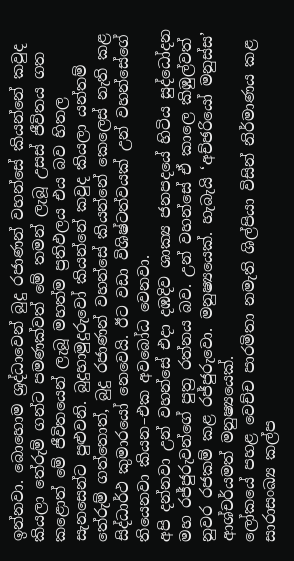ඉන්නවා. බොහොම ශ්‍රද්ධාවෙන් බුදු රජාණන් වහන්සේ කියන්නේ කවුද කියලා තේරුම් ගන්ට පමණක්වත් මේ තමන් ලැබූ උසස් ජීවිතය ගත කළොත් මේ ජීවිතයෙන් ලැබූ මහත්ම ප්‍රතිඵලය එය බව හිතල සැනසෙන්ට පුළුවනි. බුදුහාමුදුරුවෝ කියන්නේ කවුද කියලා යන්තම් තේරුම් ගත්තොත්, බුදු රජාණන් වහන්සේ කියන්නේ කෙලෙස් නැති කළ සිද්ධාර්ථ කුමාරයෝ නෙවෙයි. ඊට වඩා විශිෂ්ටත්වයක් උන් වහන්සේගේ තියෙනවා කියන–එක අවබෝධ වෙනවා.
අපි දන්නවා උන් වහන්සේ එදා දඹදිව ශාක්‍ය ජනපදයේ හිටිය සුද්ධෝදන මහ රජ්ජුරුවන්ගේ පුත්‍ර රත්නය බව. උන් වහන්සේ ඒ කාලෙ කිඹුල්වත් නුවර රජකම් කළ රජ්ජුරුවො. මනුෂ්‍යයෙක්. හැබැයි ‘අච්ඡරියෝ මනුස්ස’ ආශ්චර්යමත් මනුෂ්‍යයෙක්.
ලෝකයේ පහළ වෙච්ච පාරමිතා නමැති ශිල්පියා විසින් නිර්මාණය කළ සාරාසංඛ්‍ය කල්ප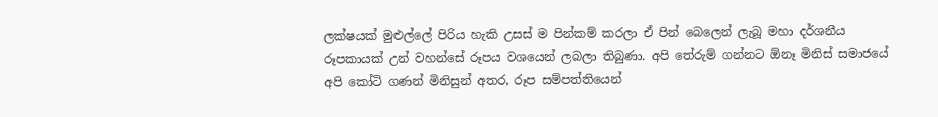ලක්ෂයක් මුළුල්ලේ පිරිය හැකි උසස් ම පින්කම් කරලා ඒ පින් බෙලෙන් ලැබූ මහා දර්ශනීය රූපකායක් උන් වහන්සේ රූපය වශයෙන් ලබලා තිබුණා. අපි තේරුම් ගන්නට ඕනෑ මිනිස් සමාජයේ අපි කෝටි ගණන් මිනිසුන් අතර, රූප සම්පත්තියෙන්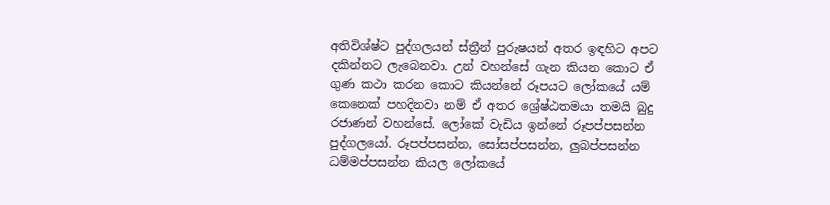අතිවිශ්ෂ්ට පුද්ගලයන් ස්ත්‍රීන් පුරුෂයන් අතර ඉඳහිට අපට දකින්නට ලැබෙනවා. උන් වහන්සේ ගැන කියන කොට ඒ ගුණ කථා කරන කොට කියන්නේ රූපයට ලෝකයේ යම් කෙනෙක් පහදිනවා නම් ඒ අතර ශ්‍රේෂ්ඨතමයා තමයි බුදු රජාණන් වහන්සේ. ලෝකේ වැඩිය ඉන්නේ රූපප්පසන්න පුද්ගලයෝ. රූපප්පසන්න, සෝසප්පසන්න, ලුබප්පසන්න ධම්මප්පසන්න කියල ලෝකයේ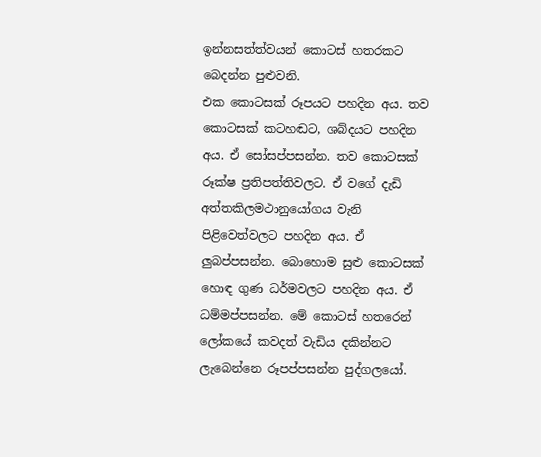ඉන්නසත්ත්වයන් කොටස් හතරකට බෙදන්න පුළුවනි.
එක කොටසක් රූපයට පහදින අය. තව කොටසක් කටහඬට, ශබ්දයට පහදින අය. ඒ සෝසප්පසන්න. තව කොටසක් රූක්ෂ ප්‍රතිපත්තිවලට. ඒ වගේ දැඩි අත්තකිලමථානුයෝගය වැනි පිළිවෙත්වලට පහදින අය. ඒ ලුබප්පසන්න. බොහොම සුළු කොටසක් හොඳ ගුණ ධර්මවලට පහදින අය. ඒ ධම්මප්පසන්න. මේ කොටස් හතරෙන් ලෝකයේ කවදත් වැඩිය දකින්නට ලැබෙන්නෙ රූපප්පසන්න පුද්ගලයෝ.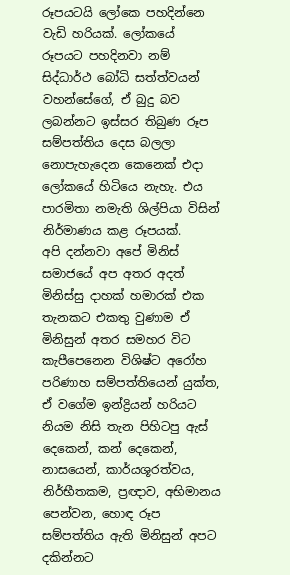රූපයටයි ලෝකෙ පහදින්නෙ වැඩි හරියක්. ලෝකයේ රූපයට පහදිනවා නම් සිද්ධාර්ථ බෝධි සත්ත්වයන් වහන්සේගේ, ඒ බුදු බව ලබන්නට ඉස්සර තිබුණ රූප සම්පත්තිය දෙස බලලා නොපැහැදෙන කෙනෙක් එදා ලෝකයේ හිටියෙ නැහැ. එය පාරමිතා නමැති ශිල්පියා විසින් නිර්මාණය කළ රූපයක්.
අපි දන්නවා අපේ මිනිස් සමාජයේ අප අතර අදත් මිනිස්සු දාහක් හමාරක් එක තැනකට එකතු වුණාම ඒ මිනිසුන් අතර සමහර විට කැපීපෙනෙන විශිෂ්ට අරෝහ පරිණාහ සම්පත්තියෙන් යුක්ත, ඒ වගේම ඉන්ද්‍රියන් හරියට නියම නිසි තැන පිහිටපු ඇස් දෙකෙන්, කන් දෙකෙන්, නාසයෙන්, කාර්යශූරත්වය, නිර්භීතකම, ප්‍රඥාව, අභිමානය පෙන්වන, හොඳ රූප සම්පත්තිය ඇති මිනිසුන් අපට දකින්නට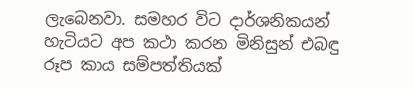ලැබෙනවා. සමහර විට දාර්ශනිකයන් හැටියට අප කථා කරන මිනිසුන් එබඳු රූප කාය සම්පත්තියක්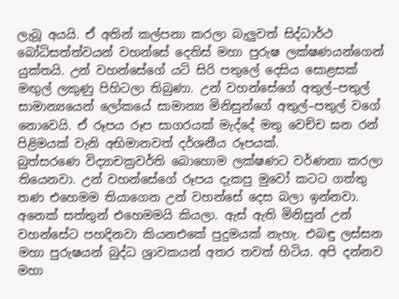ලැබූ අයයි. ඒ අතින් කල්පනා කරලා බැලුවත් සිද්ධාර්ථ බෝධිසත්ත්වයන් වහන්සේ දෙතිස් මහා පුරුෂ ලක්ෂණයන්ගෙන් යුක්තයි. උන් වහන්සේගේ යටි සිරි පතුලේ දෙසිය සොළසක් මඟුල් ලකුණු පිහිටලා තිබුණා. උන් වහන්සේගේ අතුල්–පතුල් සාමාන්‍යයෙන් ලෝකයේ සාමාන්‍ය මිනිසුන්ගේ අතුල්–පතුල් වගේ නොවෙයි. ඒ රූපය රූප සාගරයක් මැද්දේ මතු වෙච්ච ඝන රන් පිළිමයක් වැනි අභිමානවත් දර්ශනීය රූපයක්.
බුත්සරණෙ විද්‍යාචක්‍රවර්ති බොහොම ලක්ෂණට වර්ණනා කරලා තියෙනවා. උන් වහන්සේගේ රූපය දැකපු මුවෝ කටට ගත්තු තණ එහෙමම තියාගෙන උන් වහන්සේ දෙස බලා ඉන්නවා. අනෙක් සත්තුන් එහෙමමයි කියලා. ඇස් ඇති මිනිසුන් උන් වහන්සේට පහදිනවා කියනඑකේ පුදුමයක් නැහැ. එබඳු ලස්සන මහා පුරුෂයන් බුද්ධ ශ්‍රාවකයන් අතර තවත් හිටිය. අපි දන්නව මහා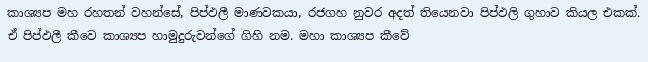කාශ්‍යප මහ රහතන් වහන්සේ, පිප්ඵලී මාණවකයා, රජගහ නුවර අදත් තියෙනවා පිප්ඵලි ගුහාව කියල එකක්. ඒ පිප්ඵලී කීවෙ කාශ්‍යප හාමුදුරුවන්ගේ ගිහි නම. මහා කාශ්‍යප කීවේ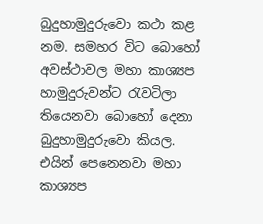බුදුහාමුදුරුවො කථා කළ නම. සමහර විට බොහෝ අවස්ථාවල මහා කාශ්‍යප හාමුදුරුවන්ට රැවටිලා තියෙනවා බොහෝ දෙනා බුදුහාමුදුරුවො කියල. එයින් පෙනෙනවා මහා කාශ්‍යප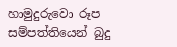හාමුදුරුවො රූප සම්පත්තියෙන් බුදු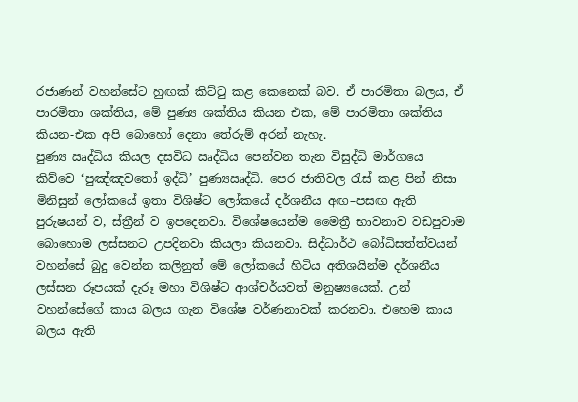රජාණන් වහන්සේට හුඟක් කිට්ටු කළ කෙනෙක් බව. ඒ පාරමිතා බලය, ඒ පාරමිතා ශක්තිය, මේ පුණ්‍ය ශක්තිය කියන එක, මේ පාරමිතා ශක්තිය කියන-එක අපි බොහෝ දෙනා තේරුම් අරන් නැහැ.
පුණ්‍ය ඍද්ධිය කියල දසවිධ ඍද්ධිය පෙන්වන තැන විසුද්ධි මාර්ගයෙ කිව්වෙ ‘පුඤ්ඤවතෝ ඉද්ධි’ පුණ්‍යඍද්ධි. පෙර ජාතිවල රැස් කළ පින් නිසා මිනිසුන් ලෝකයේ ඉතා විශිෂ්ට ලෝකයේ දර්ශනීය අඟ–පසඟ ඇති පුරුෂයන් ව, ස්ත්‍රීන් ව ඉපදෙනවා. විශේෂයෙන්ම මෛත්‍රී භාවනාව වඩපුවාම බොහොම ලස්සනට උපදිනවා කියලා කියනවා. සිද්ධාර්ථ බෝධිසත්ත්වයන් වහන්සේ බුදු වෙන්න කලිනුත් මේ ලෝකයේ හිටිය අතිශයින්ම දර්ශනීය ලස්සන රූපයක් දැරූ මහා විශිෂ්ට ආශ්චර්යවත් මනුෂ්‍යයෙක්. උන් වහන්සේගේ කාය බලය ගැන විශේෂ වර්ණනාවක් කරනවා. එහෙම කාය බලය ඇති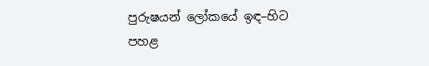පුරුෂයන් ලෝකයේ ඉඳ–හිට පහළ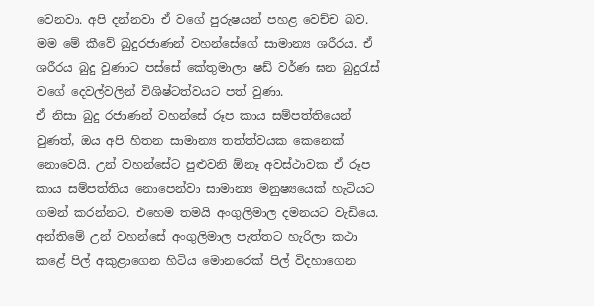වෙනවා. අපි දන්නවා ඒ වගේ පුරුෂයන් පහළ වෙච්ච බව. මම මේ කීවේ බුදුරජාණන් වහන්සේගේ සාමාන්‍ය ශරීරය. ඒ ශරීරය බුදු වුණාට පස්සේ කේතුමාලා ෂඩ් වර්ණ ඝන බුදුරැස් වගේ දෙවල්වලින් විශිෂ්ටත්වයට පත් වුණා.
ඒ නිසා බුදු රජාණන් වහන්සේ රූප කාය සම්පත්තියෙන් වුණත්, ඔය අපි හිතන සාමාන්‍ය තත්ත්වයක කෙනෙක් නොවෙයි. උන් වහන්සේට පුළුවනි ඕනෑ අවස්ථාවක ඒ රූප කාය සම්පත්තිය නොපෙන්වා සාමාන්‍ය මනුෂ්‍යයෙක් හැටියට ගමන් කරන්නට. එහෙම තමයි අංගුලිමාල දමනයට වැඩියෙ. අන්තිමේ උන් වහන්සේ අංගුලිමාල පැත්තට හැරිලා කථා කළේ පිල් අකුළාගෙන හිටිය මොනරෙක් පිල් විදහාගෙන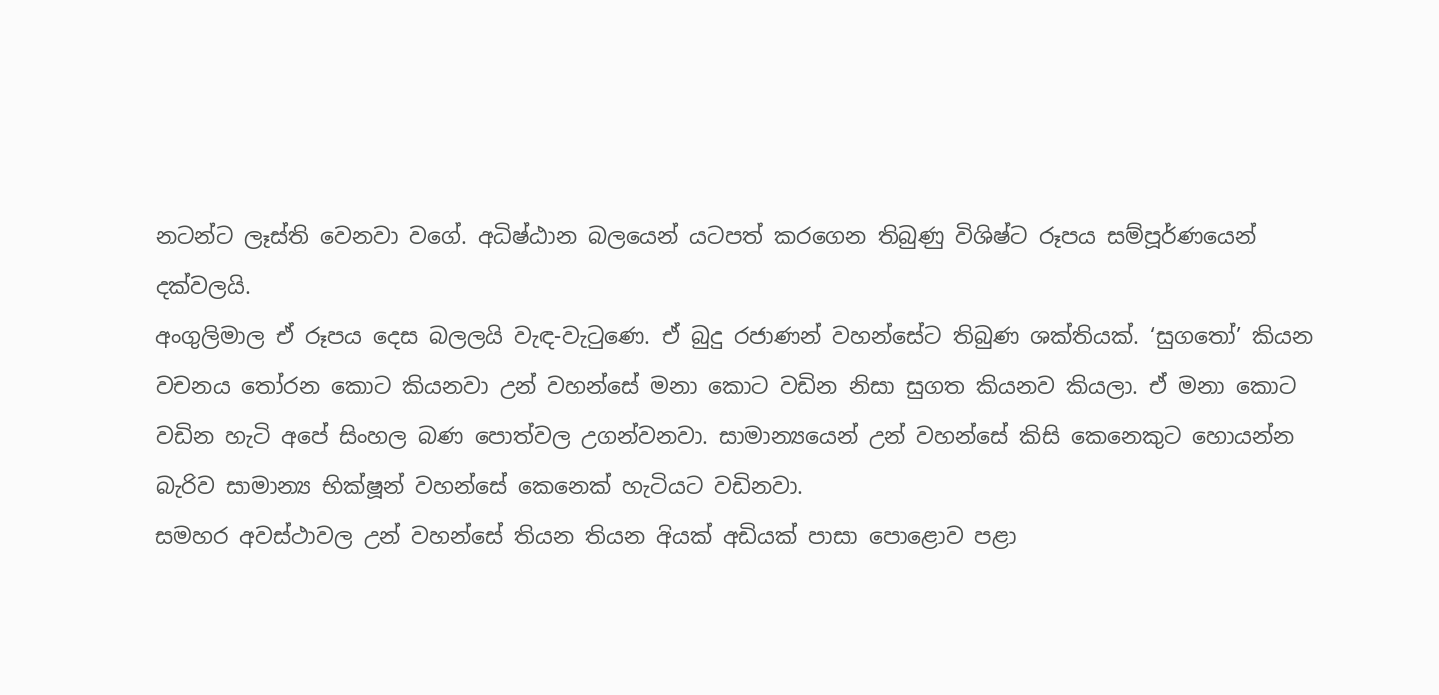නටන්ට ලෑස්ති වෙනවා වගේ. අධිෂ්ඨාන බලයෙන් යටපත් කරගෙන තිබුණු විශිෂ්ට රූපය සම්පූර්ණයෙන් දක්වලයි.
අංගුලිමාල ඒ රූපය දෙස බලලයි වැඳ-වැටුණෙ. ඒ බුදු රජාණන් වහන්සේට තිබුණ ශක්තියක්. ‘සුගතෝ’ කියන වචනය තෝරන කොට කියනවා උන් වහන්සේ මනා කොට වඩින නිසා සුගත කියනව කියලා. ඒ මනා කොට වඩින හැටි අපේ සිංහල බණ පොත්වල උගන්වනවා. සාමාන්‍යයෙන් උන් වහන්සේ කිසි කෙනෙකුට හොයන්න බැරිව සාමාන්‍ය භික්ෂූන් වහන්සේ කෙනෙක් හැටියට වඩිනවා.
සමහර අවස්ථාවල උන් වහන්සේ තියන තියන අියක් අඩියක් පාසා පොළොව පළා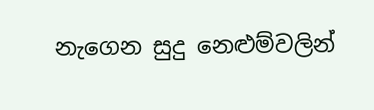නැගෙන සුදු නෙළුම්වලින්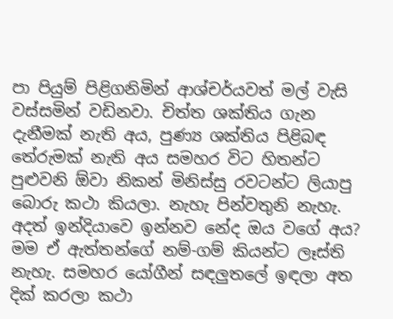පා පියුම් පිළිගනිමින් ආශ්චර්යවත් මල් වැසි වස්සමින් වඩිනවා. චිත්ත ශක්තිය ගැන දැනීමක් නැති අය, පුණ්‍ය ශක්තිය පිළිබඳ තේරුමක් නැති අය සමහර විට හිතන්ට පුළුවනි ඕවා නිකන් මිනිස්සු රවටන්ට ලියාපු බොරු කථා කියලා. නැහැ පින්වතුනි නැහැ. අදත් ඉන්දියාවෙ ඉන්නව නේද ඔය වගේ අය? මම ඒ ඇත්තන්ගේ නම්-ගම් කියන්ට ලෑස්ති නැහැ. සමහර යෝගීන් සඳලුතලේ ඉඳලා අත දික් කරලා කථා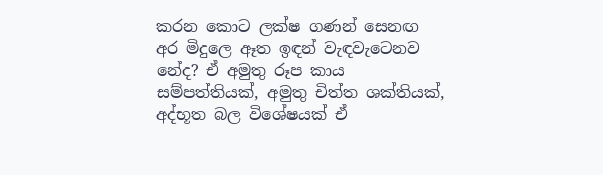කරන කොට ලක්ෂ ගණන් සෙනඟ අර මිදුලෙ ඈත ඉඳන් වැඳවැටෙනව නේද? ඒ අමුතු රූප කාය සම්පත්තියක්, අමුතු චිත්ත ශක්තියක්, අද්භූත බල විශේෂයක් ඒ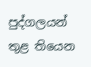පුද්ගලයන් තුළ තියෙන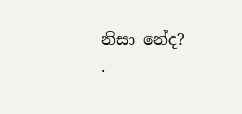නිසා නේද?
.